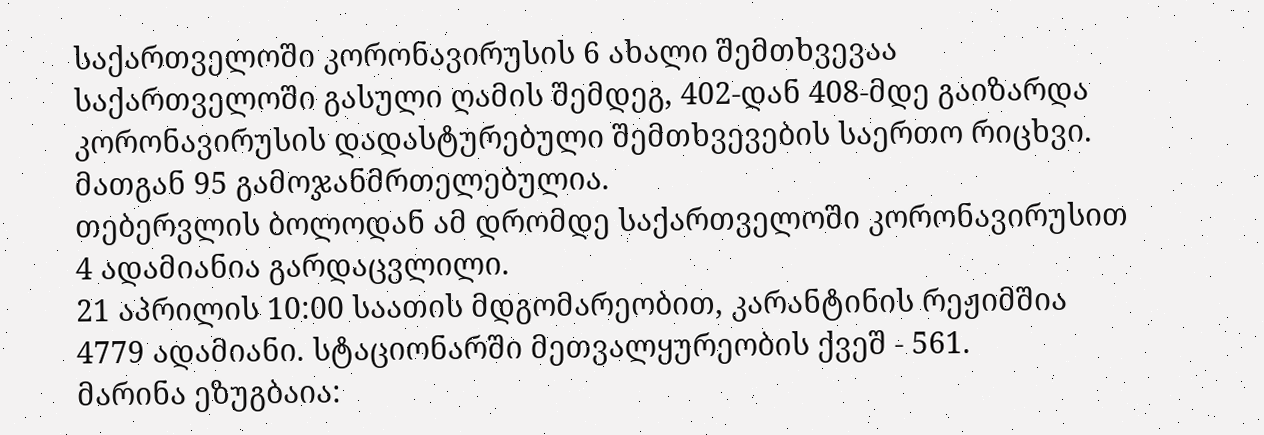საქართველოში კორონავირუსის 6 ახალი შემთხვევაა
საქართველოში გასული ღამის შემდეგ, 402-დან 408-მდე გაიზარდა კორონავირუსის დადასტურებული შემთხვევების საერთო რიცხვი. მათგან 95 გამოჯანმრთელებულია.
თებერვლის ბოლოდან ამ დრომდე საქართველოში კორონავირუსით 4 ადამიანია გარდაცვლილი.
21 აპრილის 10:00 საათის მდგომარეობით, კარანტინის რეჟიმშია 4779 ადამიანი. სტაციონარში მეთვალყურეობის ქვეშ - 561.
მარინა ეზუგბაია: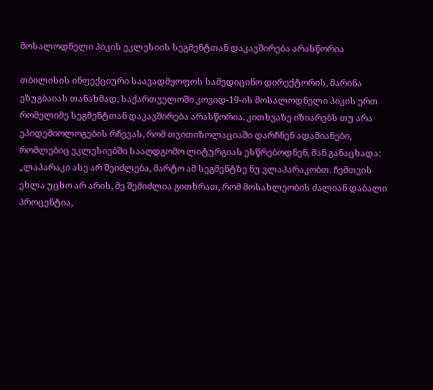მოსალოდნელი პიკის ეკლესიის სეგმენტთან დაკავშირება არასწორია

თბილისის ინფექციური საავადმყოფოს სამედიცინო დირექტორის, მარინა ეზუგბაიას თანახმად, საქართველოში კოვიდ-19-ის მოსალოდნელი პიკის ერთ რომელიმე სეგმენტთან დაკავშირება არასწორია. კითხვაზე იზიარებს თუ არა ეპიდემიოლოგების რჩევას, რომ თვითიზოლაციაში დარჩნენ ადამიანები, რომლებიც ეკლესიებში სააღდგომო ლიტურგიას ესწრებოდნენ, მან განაცხადა:
„ლაპარაკი ასე არ შეიძლება, მარტო ამ სეგმენტზე ნუ ვლაპარაკობთ. ჩემთვის ეხლა უცხო არ არის, მე შემიძლია გითხრათ, რომ მოსახლეობის ძალიან დაბალი პროცენტია,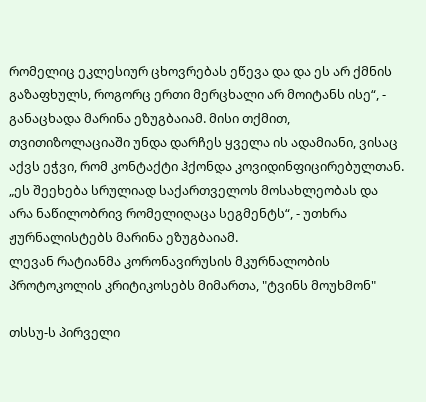რომელიც ეკლესიურ ცხოვრებას ეწევა და და ეს არ ქმნის გაზაფხულს, როგორც ერთი მერცხალი არ მოიტანს ისე“, - განაცხადა მარინა ეზუგბაიამ. მისი თქმით, თვითიზოლაციაში უნდა დარჩეს ყველა ის ადამიანი, ვისაც აქვს ეჭვი, რომ კონტაქტი ჰქონდა კოვიდინფიცირებულთან.
„ეს შეეხება სრულიად საქართველოს მოსახლეობას და არა ნაწილობრივ რომელიღაცა სეგმენტს“, - უთხრა ჟურნალისტებს მარინა ეზუგბაიამ.
ლევან რატიანმა კორონავირუსის მკურნალობის პროტოკოლის კრიტიკოსებს მიმართა, "ტვინს მოუხმონ"

თსსუ-ს პირველი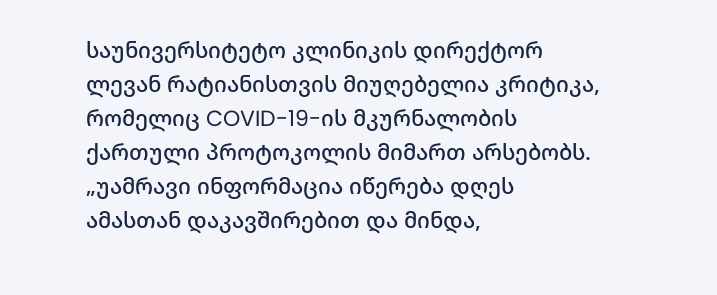საუნივერსიტეტო კლინიკის დირექტორ ლევან რატიანისთვის მიუღებელია კრიტიკა, რომელიც COVID-19-ის მკურნალობის ქართული პროტოკოლის მიმართ არსებობს.
„უამრავი ინფორმაცია იწერება დღეს ამასთან დაკავშირებით და მინდა,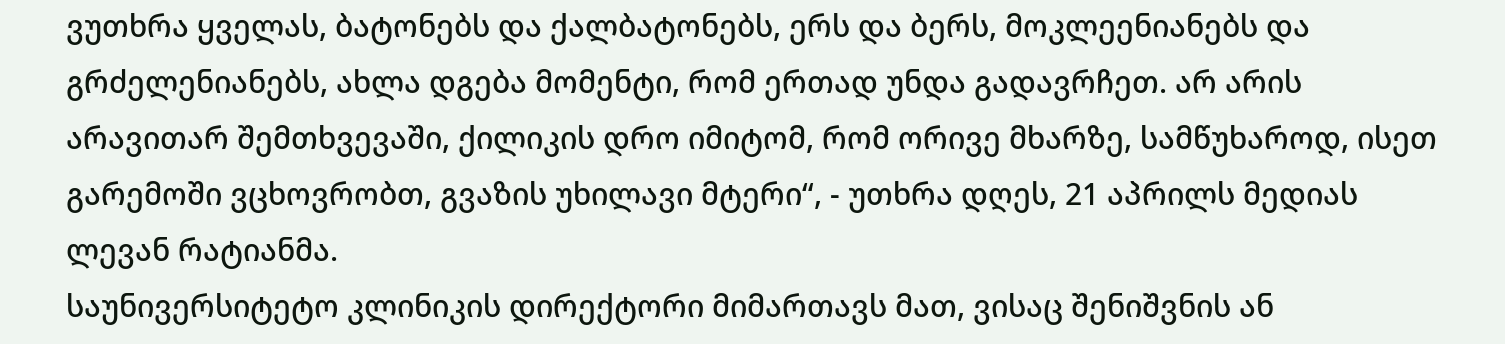ვუთხრა ყველას, ბატონებს და ქალბატონებს, ერს და ბერს, მოკლეენიანებს და გრძელენიანებს, ახლა დგება მომენტი, რომ ერთად უნდა გადავრჩეთ. არ არის არავითარ შემთხვევაში, ქილიკის დრო იმიტომ, რომ ორივე მხარზე, სამწუხაროდ, ისეთ გარემოში ვცხოვრობთ, გვაზის უხილავი მტერი“, - უთხრა დღეს, 21 აპრილს მედიას ლევან რატიანმა.
საუნივერსიტეტო კლინიკის დირექტორი მიმართავს მათ, ვისაც შენიშვნის ან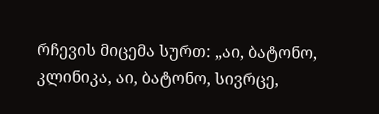რჩევის მიცემა სურთ: „აი, ბატონო, კლინიკა, აი, ბატონო, სივრცე,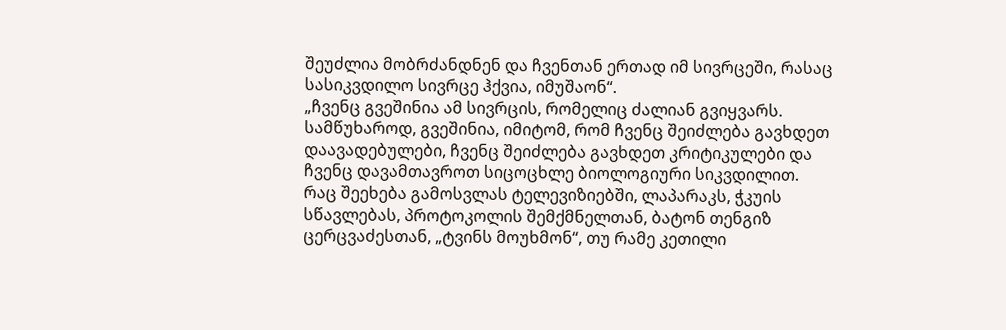შეუძლია მობრძანდნენ და ჩვენთან ერთად იმ სივრცეში, რასაც სასიკვდილო სივრცე ჰქვია, იმუშაონ“.
„ჩვენც გვეშინია ამ სივრცის, რომელიც ძალიან გვიყვარს. სამწუხაროდ, გვეშინია, იმიტომ, რომ ჩვენც შეიძლება გავხდეთ დაავადებულები, ჩვენც შეიძლება გავხდეთ კრიტიკულები და ჩვენც დავამთავროთ სიცოცხლე ბიოლოგიური სიკვდილით. რაც შეეხება გამოსვლას ტელევიზიებში, ლაპარაკს, ჭკუის სწავლებას, პროტოკოლის შემქმნელთან, ბატონ თენგიზ ცერცვაძესთან, „ტვინს მოუხმონ“, თუ რამე კეთილი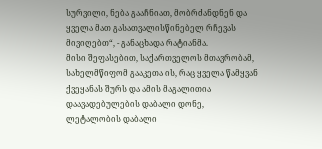სურვილი, ნება გააჩნიათ, მობრძანდნენ და ყველა მათ გასათვალისწინებელ რჩევას მივიღებთ“, - განაცხადა რატიანმა.
მისი შეფასებით, საქართველოს მთავრობამ, სახელმწიფომ გააკეთა ის, რაც ყველა წამყვან ქვეყანას შურს და ამის მაგალითია დაავადებულების დაბალი დონე, ლეტალობის დაბალი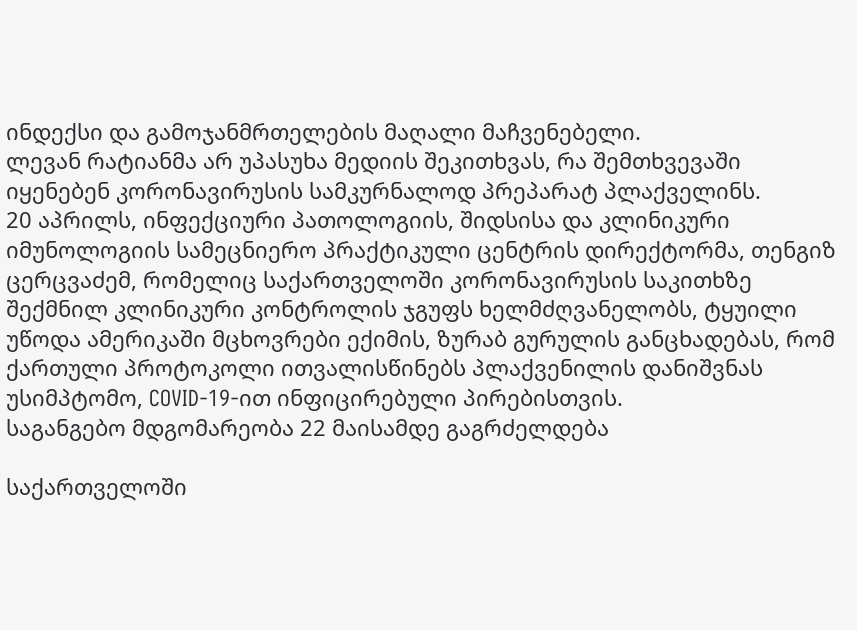ინდექსი და გამოჯანმრთელების მაღალი მაჩვენებელი.
ლევან რატიანმა არ უპასუხა მედიის შეკითხვას, რა შემთხვევაში იყენებენ კორონავირუსის სამკურნალოდ პრეპარატ პლაქველინს.
20 აპრილს, ინფექციური პათოლოგიის, შიდსისა და კლინიკური იმუნოლოგიის სამეცნიერო პრაქტიკული ცენტრის დირექტორმა, თენგიზ ცერცვაძემ, რომელიც საქართველოში კორონავირუსის საკითხზე შექმნილ კლინიკური კონტროლის ჯგუფს ხელმძღვანელობს, ტყუილი უწოდა ამერიკაში მცხოვრები ექიმის, ზურაბ გურულის განცხადებას, რომ ქართული პროტოკოლი ითვალისწინებს პლაქვენილის დანიშვნას უსიმპტომო, COVID-19-ით ინფიცირებული პირებისთვის.
საგანგებო მდგომარეობა 22 მაისამდე გაგრძელდება

საქართველოში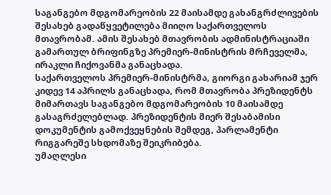საგანგებო მდგომარეობის 22 მაისამდე გახანგრძლივების შესახებ გადაწყვეტილება მიიღო საქართველოს მთავრობამ. ამის შესახებ მთავრობის ადმინისტრაციაში გამართულ ბრიფინგზე პრემიერ-მინისტრის მრჩეველმა, ირაკლი ჩიქოვანმა განაცხადა.
საქართველოს პრემიერ-მინისტრმა, გიორგი გახარიამ ჯერ კიდევ 14 აპრილს განაცხადა, რომ მთავრობა პრეზიდენტს მიმართავს საგანგებო მდგომარეობის 10 მაისამდე გასაგრძელებლად. პრეზიდენტის მიერ შესაბამისი დოკუმენტის გამოქვეყნების შემდეგ, პარლამენტი რიგგარეშე სხდომაზე შეიკრიბება.
უმაღლესი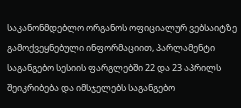საკანონმდებლო ორგანოს ოფიციალურ ვებსაიტზე გამოქვეყნებული ინფორმაციით, პარლამენტი საგანგებო სესიის ფარგლებში 22 და 23 აპრილს შეიკრიბება და იმსჯელებს საგანგებო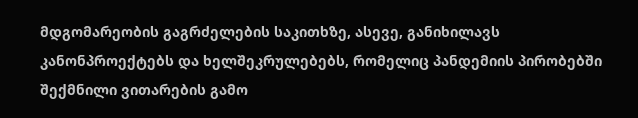მდგომარეობის გაგრძელების საკითხზე, ასევე, განიხილავს კანონპროექტებს და ხელშეკრულებებს, რომელიც პანდემიის პირობებში შექმნილი ვითარების გამო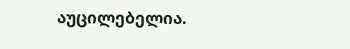აუცილებელია.